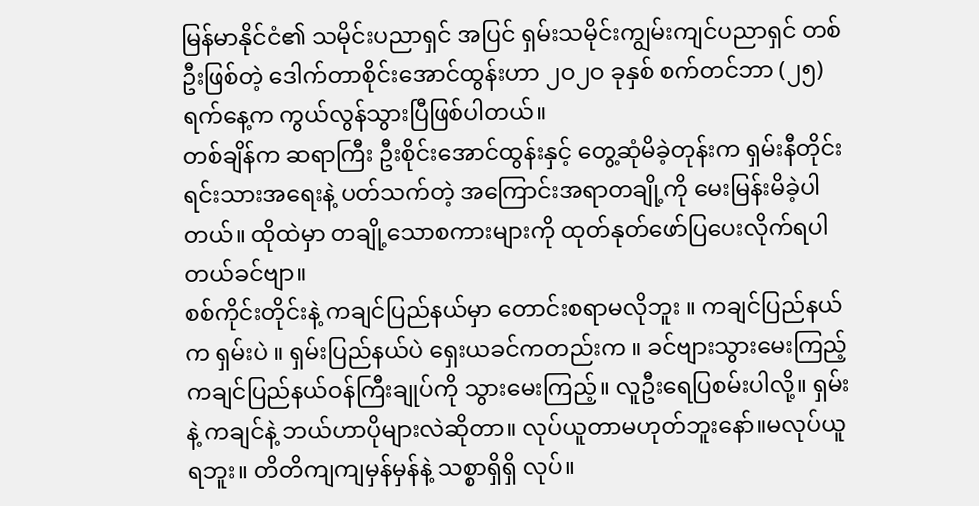မြန်မာနိုင်ငံ၏ သမိုင်းပညာရှင် အပြင် ရှမ်းသမိုင်းကျွမ်းကျင်ပညာရှင် တစ်ဦးဖြစ်တဲ့ ဒေါက်တာစိုင်းအောင်ထွန်းဟာ ၂ဝ၂ဝ ခုနှစ် စက်တင်ဘာ (၂၅) ရက်နေ့က ကွယ်လွန်သွားပြီဖြစ်ပါတယ်။
တစ်ချိန်က ဆရာကြီး ဦးစိုင်းအောင်ထွန်းနှင့် တွေ့ဆုံမိခဲ့တုန်းက ရှမ်းနီတိုင်းရင်းသားအရေးနဲ့ ပတ်သက်တဲ့ အကြောင်းအရာတချို့ကို မေးမြန်းမိခဲ့ပါတယ်။ ထိုထဲမှာ တချို့သောစကားများကို ထုတ်နုတ်ဖော်ပြပေးလိုက်ရပါတယ်ခင်ဗျာ။
စစ်ကိုင်းတိုင်းနဲ့ ကချင်ပြည်နယ်မှာ တောင်းစရာမလိုဘူး ။ ကချင်ပြည်နယ်က ရှမ်းပဲ ။ ရှမ်းပြည်နယ်ပဲ ရှေးယခင်ကတည်းက ။ ခင်ဗျားသွားမေးကြည့် ကချင်ပြည်နယ်ဝန်ကြီးချုပ်ကို သွားမေးကြည့်။ လူဦးရေပြစမ်းပါလို့။ ရှမ်းနဲ့ ကချင်နဲ့ ဘယ်ဟာပိုများလဲဆိုတာ။ လုပ်ယူတာမဟုတ်ဘူးနော်။မလုပ်ယူရဘူး။ တိတိကျကျမှန်မှန်နဲ့ သစ္စာရှိရှိ လုပ်။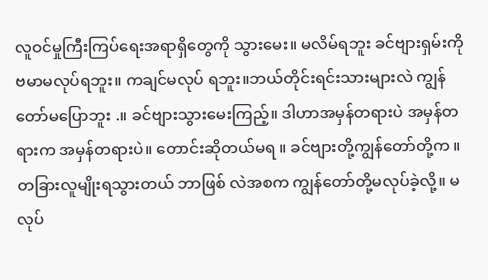လူဝင်မှုကြီးကြပ်ရေးအရာရှိတွေကို သွားမေး။ မလိမ်ရဘူး ခင်ဗျားရှမ်းကို ဗမာမလုပ်ရဘူး။ ကချင်မလုပ် ရဘူး။ဘယ်တိုင်းရင်းသားများလဲ ကျွန်တော်မပြောဘူး .။ ခင်ဗျားသွားမေးကြည့်။ ဒါဟာအမှန်တရားပဲ အမှန်တရားက အမှန်တရားပဲ။ တောင်းဆိုတယ်မရ ။ ခင်ဗျားတို့ကျွန်တော်တို့က ။ တခြားလူမျိုးရသွားတယ် ဘာဖြစ် လဲအစက ကျွန်တော်တို့မလုပ်ခဲ့လို့။ မလုပ်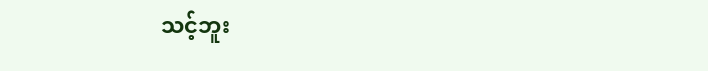သင့်ဘူး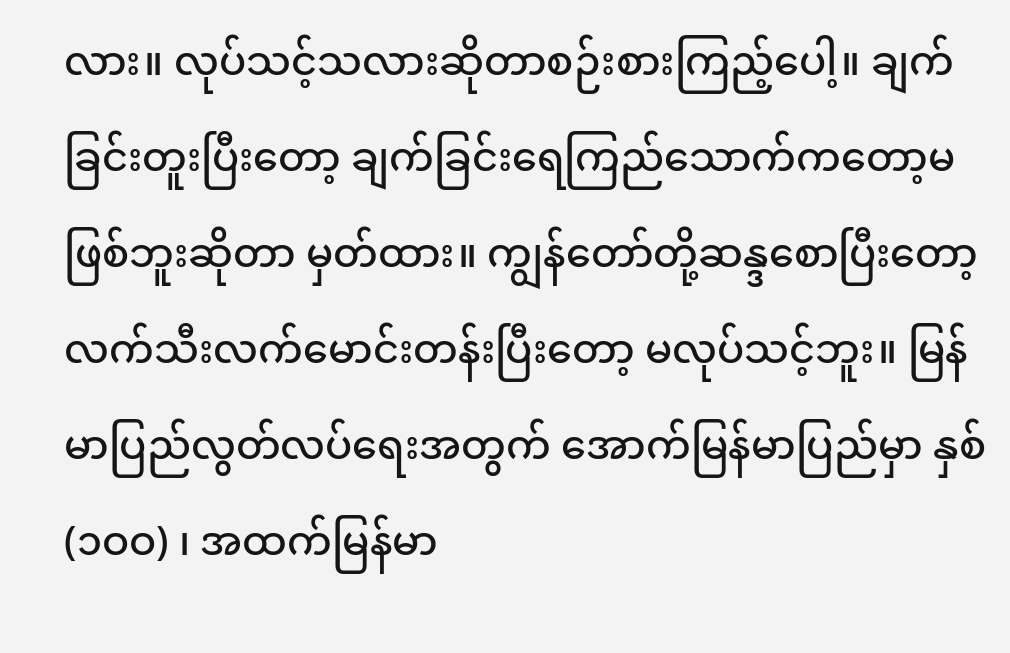လား။ လုပ်သင့်သလားဆိုတာစဉ်းစားကြည့်ပေါ့။ ချက်ခြင်းတူးပြီးတော့ ချက်ခြင်းရေကြည်သောက်ကတော့မဖြစ်ဘူးဆိုတာ မှတ်ထား။ ကျွန်တော်တို့ဆန္ဒစောပြီးတော့ လက်သီးလက်မောင်းတန်းပြီးတော့ မလုပ်သင့်ဘူး။ မြန်မာပြည်လွတ်လပ်ရေးအတွက် အောက်မြန်မာပြည်မှာ နှစ် (၁ဝဝ) ၊ အထက်မြန်မာ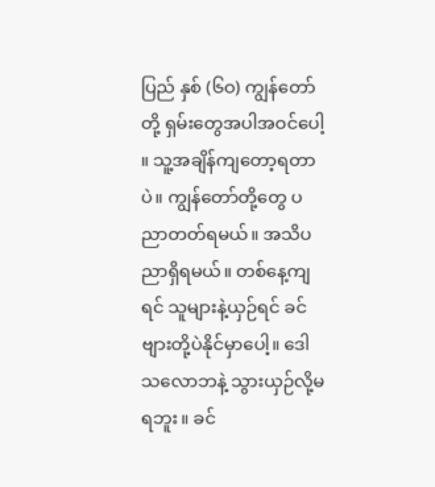ပြည် နှစ် (၆ဝ) ကျွန်တော်တို့ ရှမ်းတွေအပါအဝင်ပေါ့ ။ သူ့အချိန်ကျတော့ရတာပဲ။ ကျွန်တော်တို့တွေ ပညာတတ်ရမယ်။ အသိပညာရှိရမယ်။ တစ်နေ့ကျရင် သူများနဲ့ယှဉ်ရင် ခင်ဗျားတို့ပဲနိုင်မှာပေါ့။ ဒေါသလောဘနဲ့ သွားယှဉ်လို့မရဘူး။ ခင်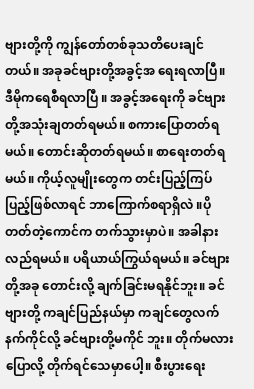ဗျားတို့ကို ကျွန်တော်တစ်ခုသတိပေးချင်တယ်။ အခုခင်ဗျားတို့အခွင့်အ ရေးရလာပြီ။ ဒီမိုကရေစီရလာပြီ ။ အခွင့်အရေးကို ခင်ဗျားတို့အသုံးချတတ်ရမယ်။ စကားပြောတတ်ရမယ်။ တောင်းဆိုတတ်ရမယ်။ စာရေးတတ်ရမယ်။ ကိုယ့်လူမျိုးတွေက တင်းပြည့်ကြပ်ပြည့်ဖြစ်လာရင် ဘာကြောက်စရာရှိလဲ ။ပိုတတ်တဲ့ကောင်က တက်သွားမှာပဲ။ အခါနားလည်ရမယ်။ ပရိယာယ်ကြွယ်ရမယ်။ ခင်ဗျားတို့အခု တောင်းလို့ ချက်ခြင်းမရနိုင်ဘူး။ ခင်ဗျားတို့ ကချင်ပြည်နယ်မှာ ကချင်တွေလက်နက်ကိုင်လို့ ခင်ဗျားတို့မကိုင် ဘူး။ တိုက်မလားပြောလို့ တိုက်ရင်သေမှာပေါ့။ စီးပွားရေး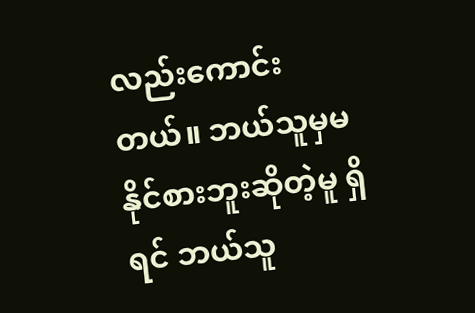လည်းကောင်းတယ်။ ဘယ်သူမှမနိုင်စားဘူးဆိုတဲ့မူ ရှိရင် ဘယ်သူ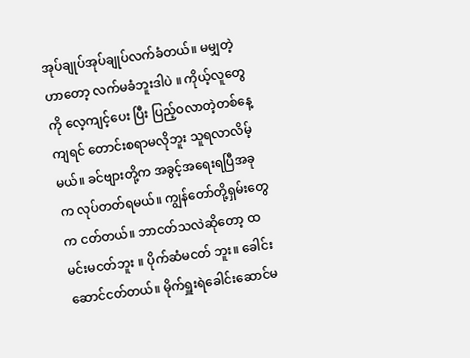အုပ်ချုပ်အုပ်ချုပ်လက်ခံတယ်။ မမျှတဲ့ဟာတော့ လက်မခံဘူးဒါပဲ ။ ကိုယ့်လူတွေကို လေ့ကျင့်ပေး ပြီး ပြည့်ဝလာတဲ့တစ်နေ့ကျရင် တောင်းစရာမလိုဘူး သူရလာလိမ့်မယ်။ ခင်ဗျားတို့က အခွင့်အရေးရပြီအခုက လုပ်တတ်ရမယ်။ ကျွန်တော်တို့ရှမ်းတွေက ငတ်တယ်။ ဘာငတ်သလဲဆိုတော့ ထမင်းမငတ်ဘူး ။ ပိုက်ဆံမငတ် ဘူး။ ခေါင်းဆောင်ငတ်တယ်။ မိုက်ရှူးရဲခေါင်းဆောင်မ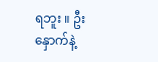ရဘူး ။ ဦးနှောက်နဲ့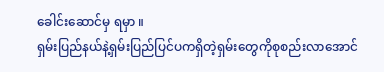ခေါင်းဆောင်မှ ရမှာ ။
ရှမ်းပြည်နယ်နဲ့ရှမ်းပြည်ပြင်ပကရှိတဲ့ရှမ်းတွေကိုစုစည်းလာအောင်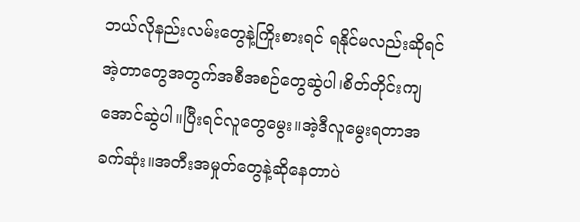ဘယ်လိုနည်းလမ်းတွေနဲ့ကြိုးစားရင် ရနိုင်မလည်းဆိုရင် အဲ့တာတွေအတွက်အစီအစဉ်တွေဆွဲပါ၊စိတ်တိုင်းကျအောင်ဆွဲပါ။ပြီးရင်လူတွေမွေး။အဲ့ဒီလူမွေးရတာအ ခက်ဆုံး။အတီးအမှုတ်တွေနဲ့ဆိုနေတာပဲ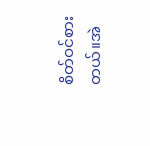စိတ်ဝင်စားတယ်။အဲ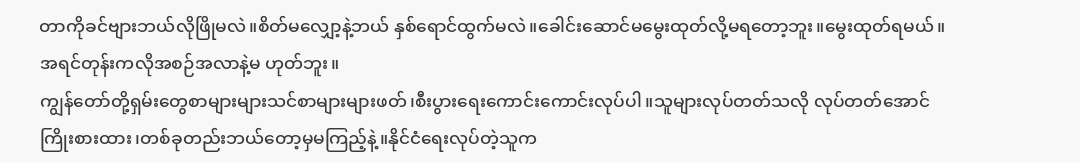တာကိုခင်ဗျားဘယ်လိုဖြိုမလဲ။စိတ်မလျှော့နဲ့ဘယ် နှစ်ရောင်ထွက်မလဲ။ခေါင်းဆောင်မမွေးထုတ်လို့မရတော့ဘူး။မွေးထုတ်ရမယ်။အရင်တုန်းကလိုအစဉ်အလာနဲ့မ ဟုတ်ဘူး။
ကျွန်တော်တို့ရှမ်းတွေစာများများသင်စာများများဖတ်၊စီးပွားရေးကောင်းကောင်းလုပ်ပါ။သူများလုပ်တတ်သလို လုပ်တတ်အောင်ကြိုးစားထား၊တစ်ခုတည်းဘယ်တော့မှမကြည့်နဲ့။နိုင်ငံရေးလုပ်တဲ့သူက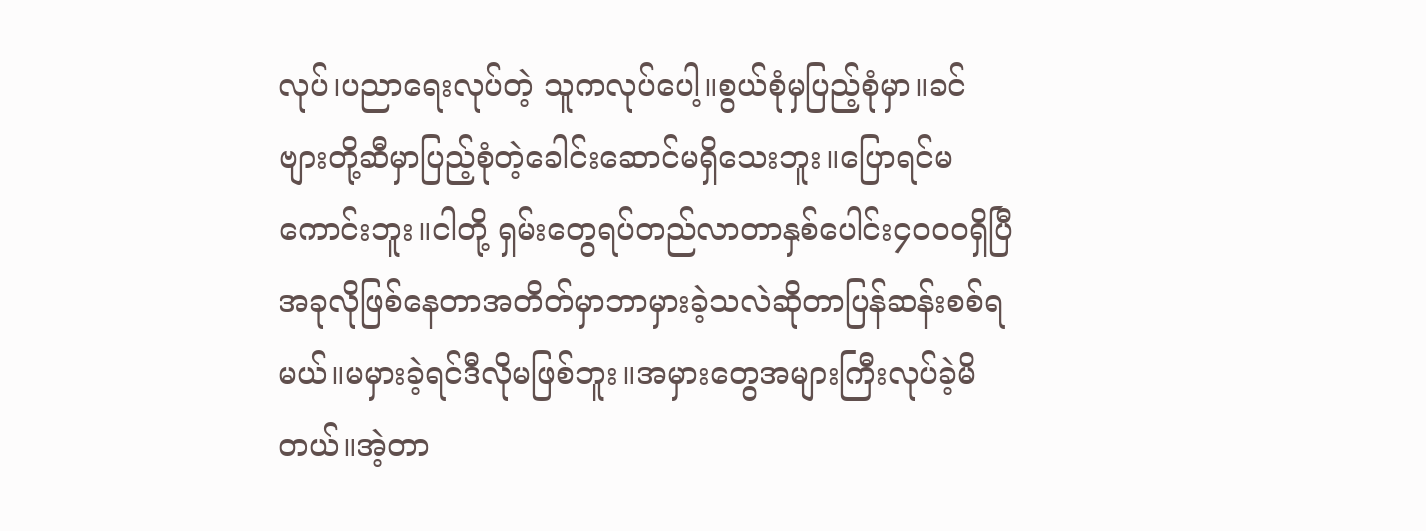လုပ်၊ပညာရေးလုပ်တဲ့ သူကလုပ်ပေါ့။စွယ်စုံမှပြည့်စုံမှာ။ခင်ဗျားတို့ဆီမှာပြည့်စုံတဲ့ခေါင်းဆောင်မရှိသေးဘူး။ပြောရင်မကောင်းဘူး။ငါတို့ ရှမ်းတွေရပ်တည်လာတာနှစ်ပေါင်း၄၀၀၀ရှိပြီအခုလိုဖြစ်နေတာအတိတ်မှာဘာမှားခဲ့သလဲဆိုတာပြန်ဆန်းစစ်ရ မယ်။မမှားခဲ့ရင်ဒီလိုမဖြစ်ဘူး။အမှားတွေအများကြီးလုပ်ခဲ့မိတယ်။အဲ့တာ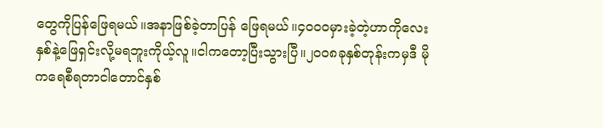တွေကိုပြန်ဖြေရမယ်။အနာဖြစ်ခဲ့တာပြန် ဖြေရမယ်။၄၀၀၀မှားခဲ့တဲ့ဟာကိုလေးနှစ်နဲ့ဖြေရှင်းလို့မရဘူးကိုယ့်လူ။ငါကတော့ပြီးသွားပြီ။၂၀၀၈ခုနှစ်တုန်းကမှဒီ မိုကရေစီရတာငါတောင်နှစ်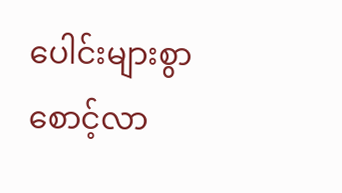ပေါင်းများစွာစောင့်လာ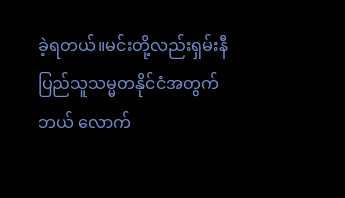ခဲ့ရတယ်။မင်းတို့လည်းရှမ်းနီပြည်သူသမ္မတနိုင်ငံအတွက်ဘယ် လောက်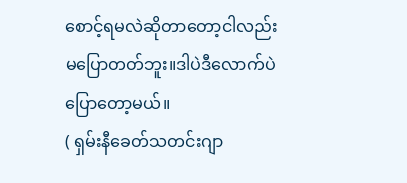စောင့်ရမလဲဆိုတာတော့ငါလည်းမပြောတတ်ဘူး။ဒါပဲဒီလောက်ပဲပြောတော့မယ်။
( ရှမ်းနီခေတ်သတင်းဂျာ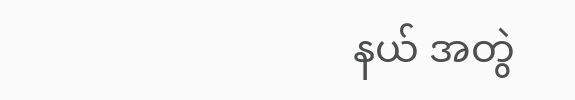နယ် အတွဲ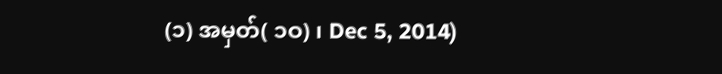(၁) အမှတ်( ၁ဝ) ၊ Dec 5, 2014)